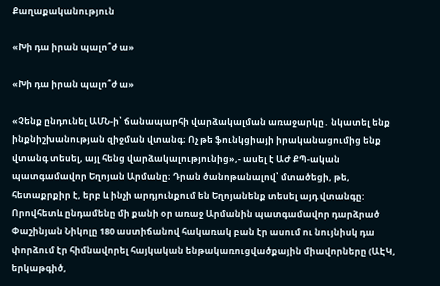Քաղաքականություն

«Խի դա իրան պալո՞ժ ա»

«Խի դա իրան պալո՞ժ ա»

«Չենք ընդունել ԱՄՆ-ի՝ ճանապարհի վարձակալման առաջարկը․ նկատել ենք ինքնիշխանության զիջման վտանգ։ Ոչ թե ֆունկցիայի իրականացումից ենք վտանգ տեսել, այլ հենց վարձակալությունից»,- ասել է ԱԺ ՔՊ-ական պատգամավոր Եղոյան Արմանը։ Դրան ծանոթանալով՝ մտածեցի, թե, հետաքրքիր է, երբ և ինչի արդյունքում են Եղոյանենք տեսել այդ վտանգը: Որովհետև ընդամենը մի քանի օր առաջ Արմանին պատգամավոր դարձրած Փաշինյան Նիկոլը 180 աստիճանով հակառակ բան էր ասում ու նույնիսկ դա փորձում էր հիմնավորել հայկական ենթակառուցվածքային միավորները (ԱԷԿ, երկաթգիծ,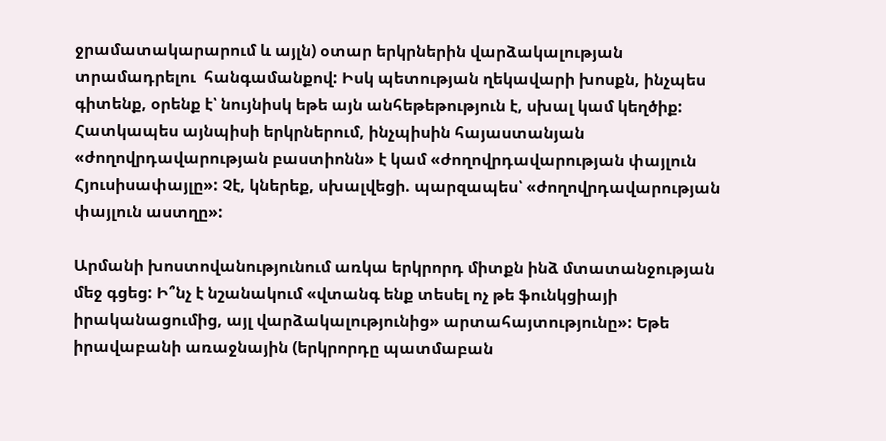ջրամատակարարում և այլն) օտար երկրներին վարձակալության տրամադրելու  հանգամանքով: Իսկ պետության ղեկավարի խոսքն, ինչպես գիտենք, օրենք է՝ նույնիսկ եթե այն անհեթեթություն է, սխալ կամ կեղծիք: Հատկապես այնպիսի երկրներում, ինչպիսին հայաստանյան «ժողովրդավարության բաստիոնն» է կամ «ժողովրդավարության փայլուն Հյուսիսափայլը»: Չէ, կներեք, սխալվեցի. պարզապես՝ «ժողովրդավարության փայլուն աստղը»:

Արմանի խոստովանությունում առկա երկրորդ միտքն ինձ մտատանջության մեջ գցեց: Ի՞նչ է նշանակում «վտանգ ենք տեսել ոչ թե ֆունկցիայի իրականացումից, այլ վարձակալությունից» արտահայտությունը»: Եթե իրավաբանի առաջնային (երկրորդը պատմաբան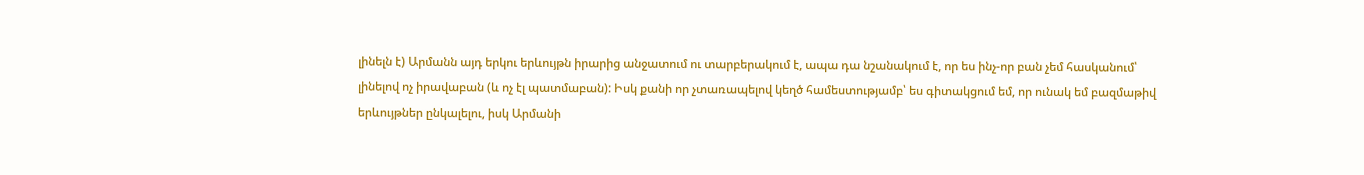լինելն է) Արմանն այդ երկու երևույթն իրարից անջատում ու տարբերակում է, ապա դա նշանակում է, որ ես ինչ-որ բան չեմ հասկանում՝ լինելով ոչ իրավաբան (և ոչ էլ պատմաբան): Իսկ քանի որ չտառապելով կեղծ համեստությամբ՝ ես գիտակցում եմ, որ ունակ եմ բազմաթիվ երևույթներ ընկալելու, իսկ Արմանի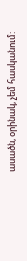ասածն, օրինակ, չեմ հասկանում: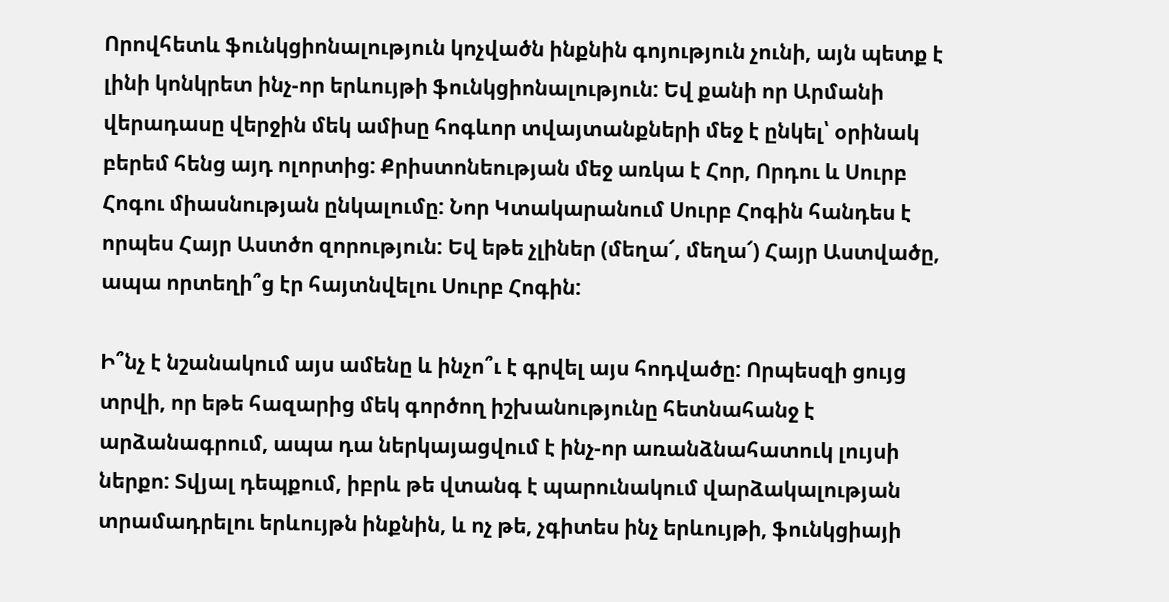Որովհետև ֆունկցիոնալություն կոչվածն ինքնին գոյություն չունի, այն պետք է լինի կոնկրետ ինչ-որ երևույթի ֆունկցիոնալություն: Եվ քանի որ Արմանի վերադասը վերջին մեկ ամիսը հոգևոր տվայտանքների մեջ է ընկել՝ օրինակ բերեմ հենց այդ ոլորտից: Քրիստոնեության մեջ առկա է Հոր, Որդու և Սուրբ Հոգու միասնության ընկալումը: Նոր Կտակարանում Սուրբ Հոգին հանդես է որպես Հայր Աստծո զորություն: Եվ եթե չլիներ (մեղա՜, մեղա՜) Հայր Աստվածը, ապա որտեղի՞ց էր հայտնվելու Սուրբ Հոգին:

Ի՞նչ է նշանակում այս ամենը և ինչո՞ւ է գրվել այս հոդվածը: Որպեսզի ցույց տրվի, որ եթե հազարից մեկ գործող իշխանությունը հետնահանջ է արձանագրում, ապա դա ներկայացվում է ինչ-որ առանձնահատուկ լույսի ներքո: Տվյալ դեպքում, իբրև թե վտանգ է պարունակում վարձակալության տրամադրելու երևույթն ինքնին, և ոչ թե, չգիտես ինչ երևույթի, ֆունկցիայի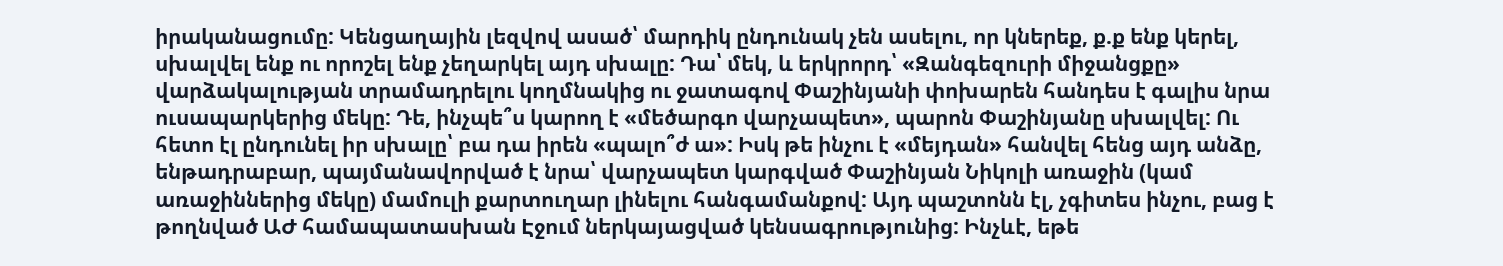իրականացումը: Կենցաղային լեզվով ասած՝ մարդիկ ընդունակ չեն ասելու, որ կներեք, ք.ք ենք կերել, սխալվել ենք ու որոշել ենք չեղարկել այդ սխալը: Դա՝ մեկ, և երկրորդ՝ «Զանգեզուրի միջանցքը» վարձակալության տրամադրելու կողմնակից ու ջատագով Փաշինյանի փոխարեն հանդես է գալիս նրա ուսապարկերից մեկը: Դե, ինչպե՞ս կարող է «մեծարգո վարչապետ», պարոն Փաշինյանը սխալվել: Ու հետո էլ ընդունել իր սխալը՝ բա դա իրեն «պալո՞ժ ա»: Իսկ թե ինչու է «մեյդան» հանվել հենց այդ անձը, ենթադրաբար, պայմանավորված է նրա՝ վարչապետ կարգված Փաշինյան Նիկոլի առաջին (կամ առաջիններից մեկը) մամուլի քարտուղար լինելու հանգամանքով: Այդ պաշտոնն էլ, չգիտես ինչու, բաց է թողնված ԱԺ համապատասխան Էջում ներկայացված կենսագրությունից: Ինչևէ, եթե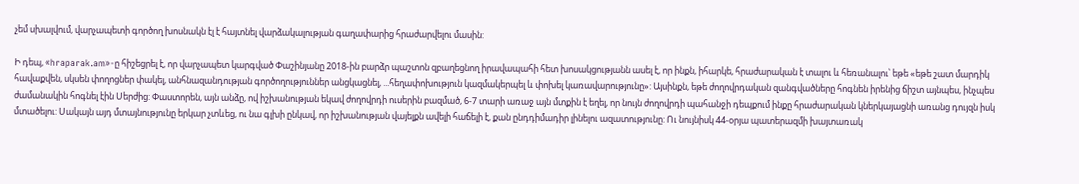չեմ սխալվում, վարչապետի գործող խոսնակն էլ է հայտնել վարձակալության գաղափարից հրաժարվելու մասին:

Ի դեպ, «hraparak.am»-ը հիշեցրել է, որ վարչապետ կարգված Փաշինյանը 2018-ին բարձր պաշտոն զբաղեցնող իրավապահի հետ խոսակցությանն ասել է, որ ինքն, իհարկե, հրաժարական է տալու և հեռանալու՝ եթե «եթե շատ մարդիկ հավաքվեն, սկսեն փողոցներ փակել, անհնազանդության գործողություններ անցկացնել, ...հեղափոխություն կազմակերպել և փոխել կառավարությունը»: Այսինքն, եթե ժողովրդական զանգվածները հոգնեն իրենից ճիշտ այնպես, ինչպես ժամանակին հոգնել էին Սերժից: Փաստորեն, այն անձը, ով իշխանության եկավ ժողովրդի ուսերին բազմած, 6-7 տարի առաջ այն մտքին է եղել, որ նույն ժողովրդի պահանջի դեպքում ինքը հրաժարական կներկայացնի առանց դույզն իսկ մտածելու: Սակայն այդ մտայնությունը երկար չտևեց, ու նա գլխի ընկավ, որ իշխանության վայելքն ավելի հաճելի է, քան ընդդիմադիր լինելու ազատությունը: Ու նույնիսկ 44-օրյա պատերազմի խայտառակ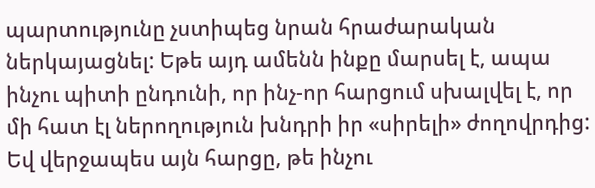պարտությունը չստիպեց նրան հրաժարական ներկայացնել: Եթե այդ ամենն ինքը մարսել է, ապա ինչու պիտի ընդունի, որ ինչ-որ հարցում սխալվել է, որ մի հատ էլ ներողություն խնդրի իր «սիրելի» ժողովրդից:
Եվ վերջապես այն հարցը, թե ինչու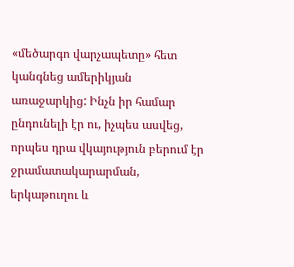«մեծարգո վարչապետը» հետ կանգնեց ամերիկյան առաջարկից: Ինչն իր համար ընդունելի էր ու, իչպես ասվեց, որպես դրա վկայություն բերում էր ջրամատակարարման, երկաթուղու և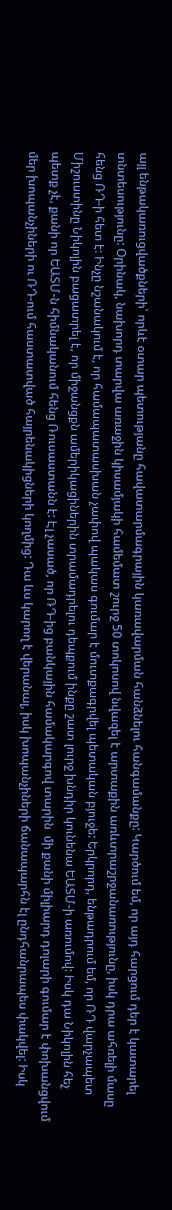այլ ենթակառուցվածքների՝ որևէ օտար պետությանը հավատարմագրային կառավարման հանձնելու հանգամանքը: Կարծում եմ, որ այդ հարցում դեր է կատարել տնտեսությունը: Օրինակ, նախորդ տարվա առաջին կիսամյակի համեմատ շուրջ 50 տոկոսով նվազել է արտաքին առևտրաշրջանառությունը, իսկ դրա ահռելի մասը հենց ՌԴ-ի հետ է: Ինչը նշանակում է, որ համապատասխան չափով պակաս գումար է մուտքագրվել պետական բյուջե: Երկրորդ, ենթադրում եմ, որ ՌԴ վարչապետ Միշուստինը Նիկոլին բացատրել է, որ միջանցքն ամերիկացիներին տրամադրելու դեպքում ինքը շատ լուրջ խնդիր կունենա ԵԱՏՄ-ի առումով: Իսկ դա Նիկոլին հեչ պետք չէ, քանի որ ԵԱՏՄ-ն հիմնականում հենց Ռուսաստանն է: Էլ չասած, որ ՌԴ-ից բանկային համակարգով տարին  մի քանի միլիարդ դոլարի գումար է փոխանցվում մեր խոպանչիների ու ՌԴ-ում հաստատված հայրենակիցների կողմից: Դա ևս կարող է վերանալ, իսկ խոպանչիների ճանապարհն էլ ընդհանրապես փակվել: Իսկ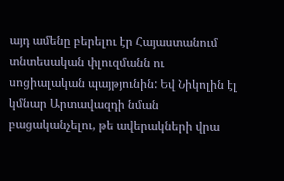այդ ամենը բերելու էր Հայաստանում տնտեսական փլուզմանն ու սոցիալական պայթյունին: Եվ Նիկոլին էլ կմնար Արտավազդի նման բացականչելու, թե ավերակների վրա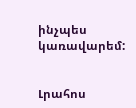ինչպես կառավարեմ:


Լրահոս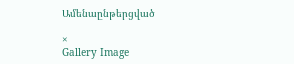Ամենաընթերցված

×
Gallery Image